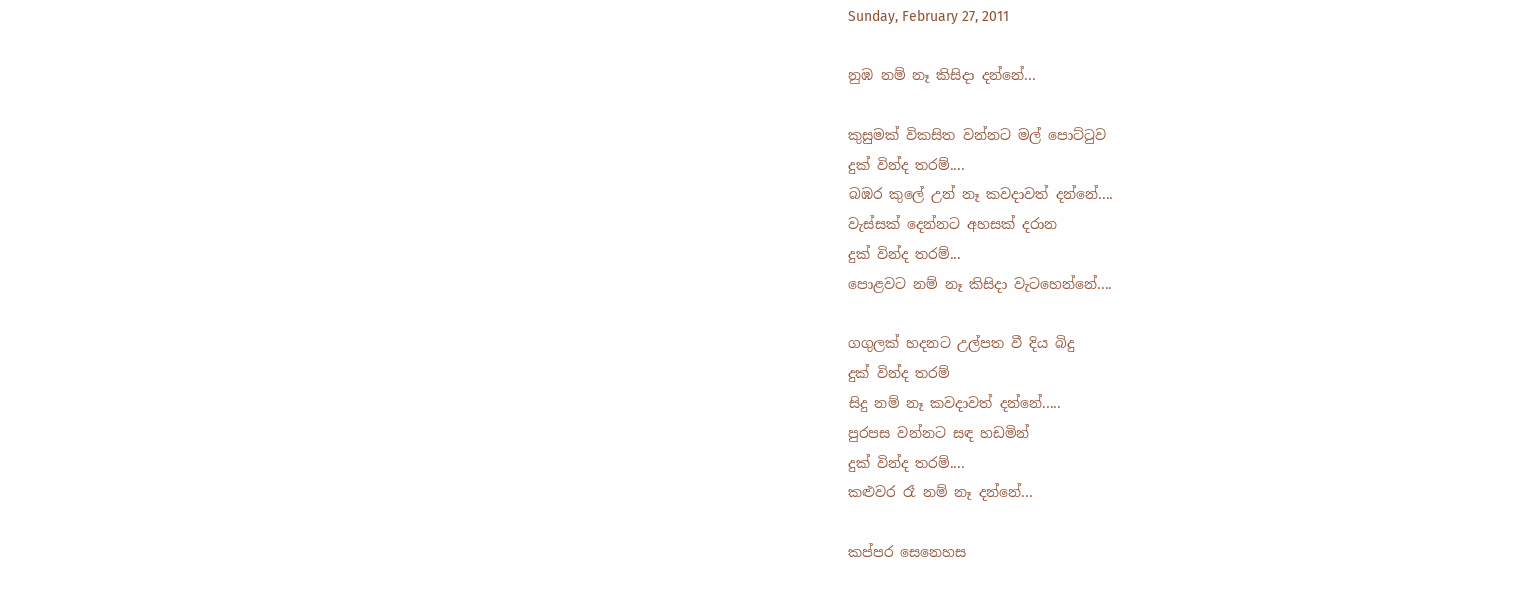Sunday, February 27, 2011

නුඹ නම් නෑ කිසිදා දන්නේ...

කුසුමක් විකසිත වන්නට මල් පොට්ටුව
දුක් වින්ද තරම්....
බඹර කුලේ උන් නෑ කවදාවත් දන්නේ....
වැස්සක් දෙන්නට අහසක් දරාන
දුක් වින්ද තරම්...
පොළවට නම් නෑ කිසිදා වැටහෙන්නේ....

ගගුලක් හදනට උල්පත වී දිය බිදු
දුක් වින්ද තරම්
සිදු නම් නෑ කවදාවත් දන්නේ.....
පුරපස වන්නට සඳ හඩමින්
දුක් වින්ද තරම්....
කළුවර රෑ නම් නෑ දන්නේ...

කප්පර සෙනෙහස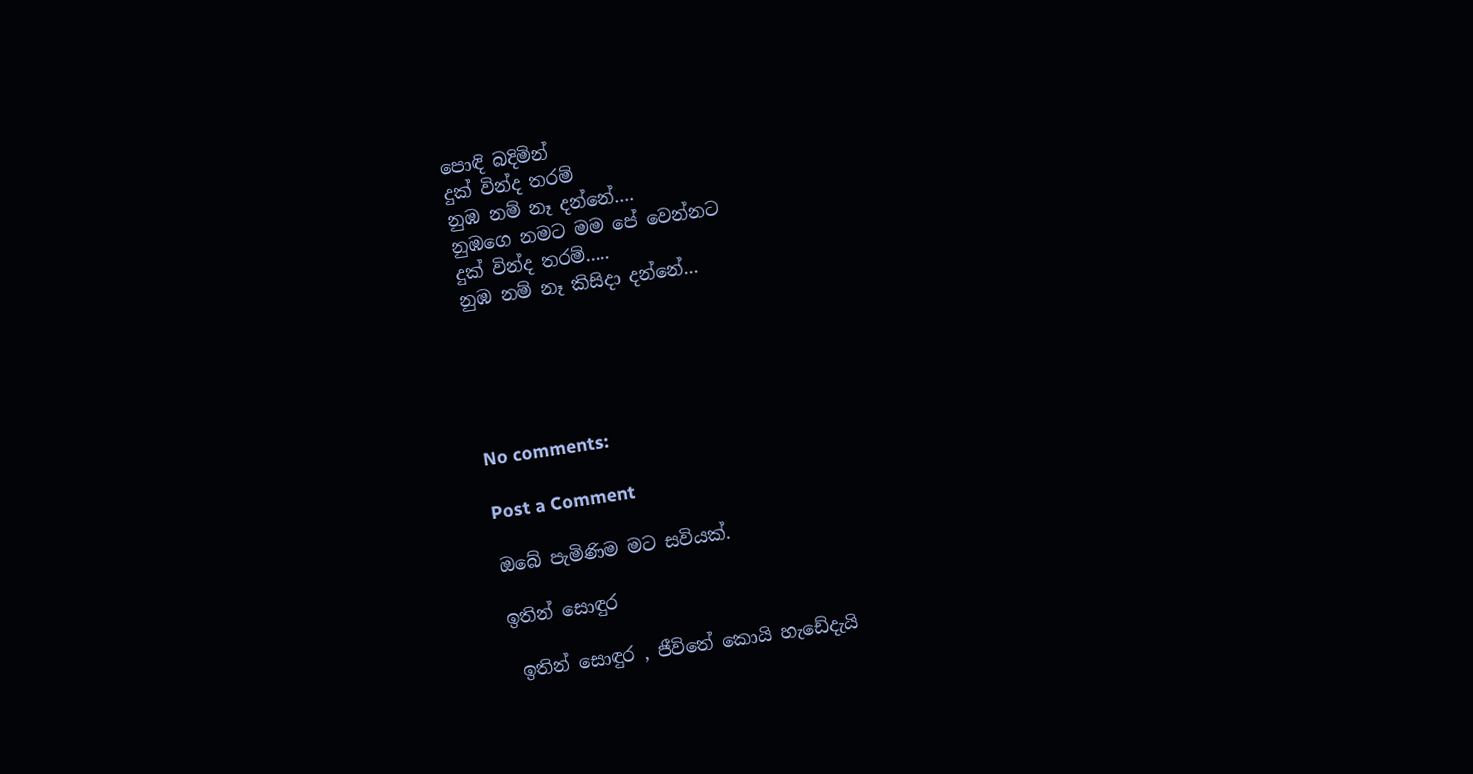පොඳි බදිමින්
දුක් වින්ද තරම්
නුඹ නම් නෑ දන්නේ....
නුඹගෙ නමට මම පේ වෙන්නට
දුක් වින්ද තරම්.....
නුඹ නම් නෑ කිසිදා දන්නේ...





No comments:

Post a Comment

ඔබේ පැමිණිම මට සවියක්.

ඉතින් සොඳුර

 ඉතින් සොඳුර , ජීවිතේ කොයි හැඩේදැයි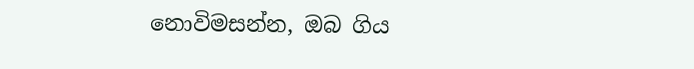නොවිමසන්න, ඔබ ගිය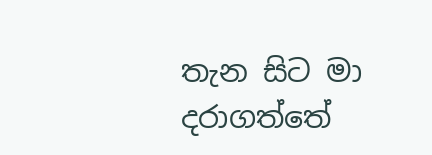තැන සිට මා  දරාගත්තේ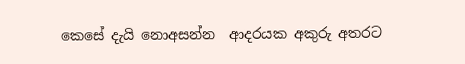කෙසේ දැයි නොඅසන්න  ආදරයක අකුරු අතරට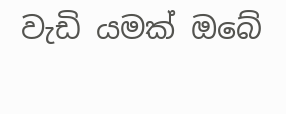වැඩි යමක් ඔබේ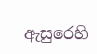ඇසුරෙහි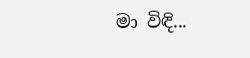මා විඳි...